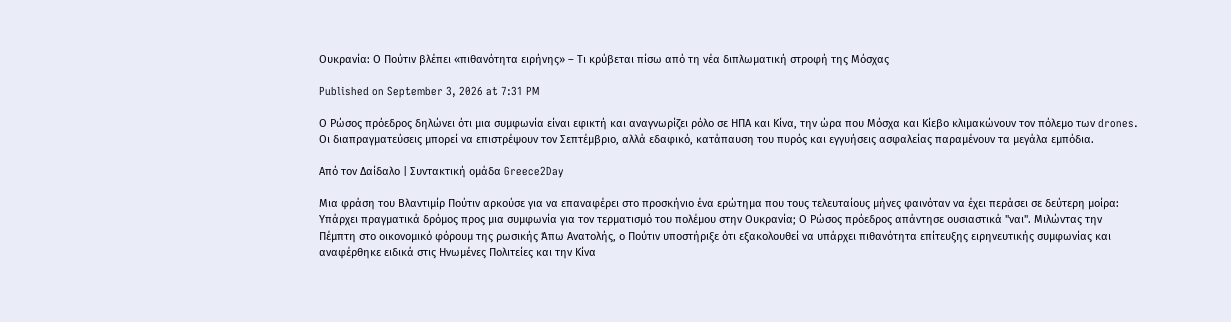Ουκρανία: Ο Πούτιν βλέπει «πιθανότητα ειρήνης» – Τι κρύβεται πίσω από τη νέα διπλωματική στροφή της Μόσχας

Published on September 3, 2026 at 7:31 PM

Ο Ρώσος πρόεδρος δηλώνει ότι μια συμφωνία είναι εφικτή και αναγνωρίζει ρόλο σε ΗΠΑ και Κίνα, την ώρα που Μόσχα και Κίεβο κλιμακώνουν τον πόλεμο των drones. Οι διαπραγματεύσεις μπορεί να επιστρέψουν τον Σεπτέμβριο, αλλά εδαφικό, κατάπαυση του πυρός και εγγυήσεις ασφαλείας παραμένουν τα μεγάλα εμπόδια.

Από τον Δαίδαλο | Συντακτική ομάδα Greece2Day

Μια φράση του Βλαντιμίρ Πούτιν αρκούσε για να επαναφέρει στο προσκήνιο ένα ερώτημα που τους τελευταίους μήνες φαινόταν να έχει περάσει σε δεύτερη μοίρα: Υπάρχει πραγματικά δρόμος προς μια συμφωνία για τον τερματισμό του πολέμου στην Ουκρανία; Ο Ρώσος πρόεδρος απάντησε ουσιαστικά "ναι". Μιλώντας την Πέμπτη στο οικονομικό φόρουμ της ρωσικής Άπω Ανατολής, ο Πούτιν υποστήριξε ότι εξακολουθεί να υπάρχει πιθανότητα επίτευξης ειρηνευτικής συμφωνίας και αναφέρθηκε ειδικά στις Ηνωμένες Πολιτείες και την Κίνα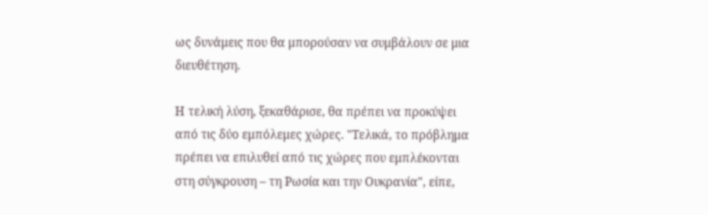ως δυνάμεις που θα μπορούσαν να συμβάλουν σε μια διευθέτηση.

Η τελική λύση, ξεκαθάρισε, θα πρέπει να προκύψει από τις δύο εμπόλεμες χώρες. "Τελικά, το πρόβλημα πρέπει να επιλυθεί από τις χώρες που εμπλέκονται στη σύγκρουση – τη Ρωσία και την Ουκρανία", είπε,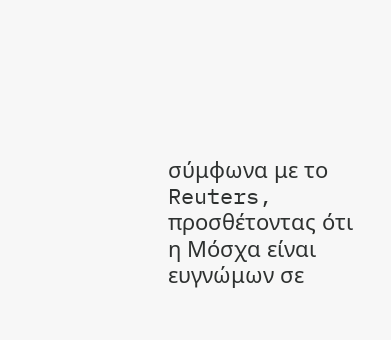σύμφωνα με το Reuters, προσθέτοντας ότι η Μόσχα είναι ευγνώμων σε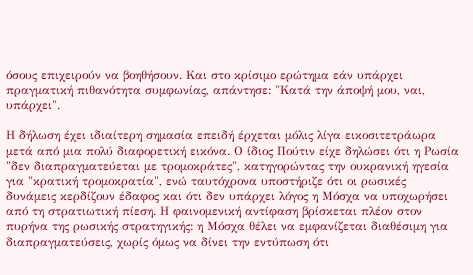όσους επιχειρούν να βοηθήσουν. Και στο κρίσιμο ερώτημα εάν υπάρχει πραγματική πιθανότητα συμφωνίας, απάντησε: "Κατά την άποψή μου, ναι, υπάρχει".

Η δήλωση έχει ιδιαίτερη σημασία επειδή έρχεται μόλις λίγα εικοσιτετράωρα μετά από μια πολύ διαφορετική εικόνα. Ο ίδιος Πούτιν είχε δηλώσει ότι η Ρωσία "δεν διαπραγματεύεται με τρομοκράτες", κατηγορώντας την ουκρανική ηγεσία για "κρατική τρομοκρατία", ενώ ταυτόχρονα υποστήριζε ότι οι ρωσικές δυνάμεις κερδίζουν έδαφος και ότι δεν υπάρχει λόγος η Μόσχα να υποχωρήσει από τη στρατιωτική πίεση. Η φαινομενική αντίφαση βρίσκεται πλέον στον πυρήνα της ρωσικής στρατηγικής: η Μόσχα θέλει να εμφανίζεται διαθέσιμη για διαπραγματεύσεις, χωρίς όμως να δίνει την εντύπωση ότι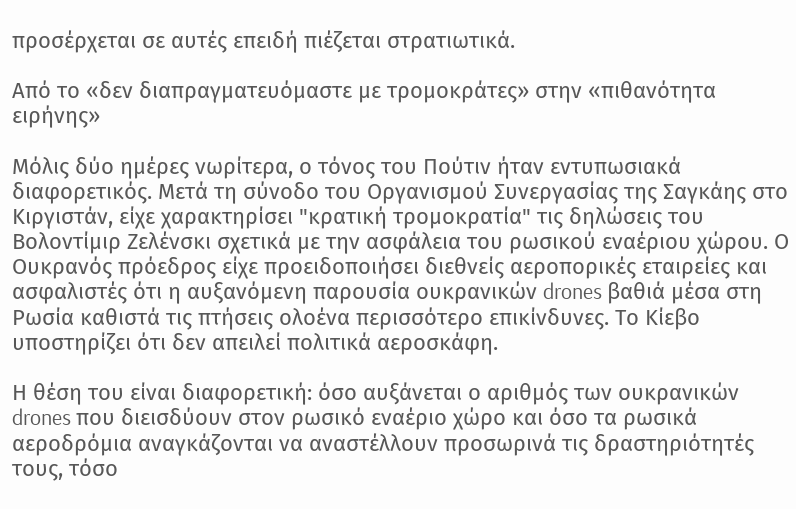προσέρχεται σε αυτές επειδή πιέζεται στρατιωτικά.

Από το «δεν διαπραγματευόμαστε με τρομοκράτες» στην «πιθανότητα ειρήνης»

Μόλις δύο ημέρες νωρίτερα, ο τόνος του Πούτιν ήταν εντυπωσιακά διαφορετικός. Μετά τη σύνοδο του Οργανισμού Συνεργασίας της Σαγκάης στο Κιργιστάν, είχε χαρακτηρίσει "κρατική τρομοκρατία" τις δηλώσεις του Βολοντίμιρ Ζελένσκι σχετικά με την ασφάλεια του ρωσικού εναέριου χώρου. Ο Ουκρανός πρόεδρος είχε προειδοποιήσει διεθνείς αεροπορικές εταιρείες και ασφαλιστές ότι η αυξανόμενη παρουσία ουκρανικών drones βαθιά μέσα στη Ρωσία καθιστά τις πτήσεις ολοένα περισσότερο επικίνδυνες. Το Κίεβο υποστηρίζει ότι δεν απειλεί πολιτικά αεροσκάφη.

Η θέση του είναι διαφορετική: όσο αυξάνεται ο αριθμός των ουκρανικών drones που διεισδύουν στον ρωσικό εναέριο χώρο και όσο τα ρωσικά αεροδρόμια αναγκάζονται να αναστέλλουν προσωρινά τις δραστηριότητές τους, τόσο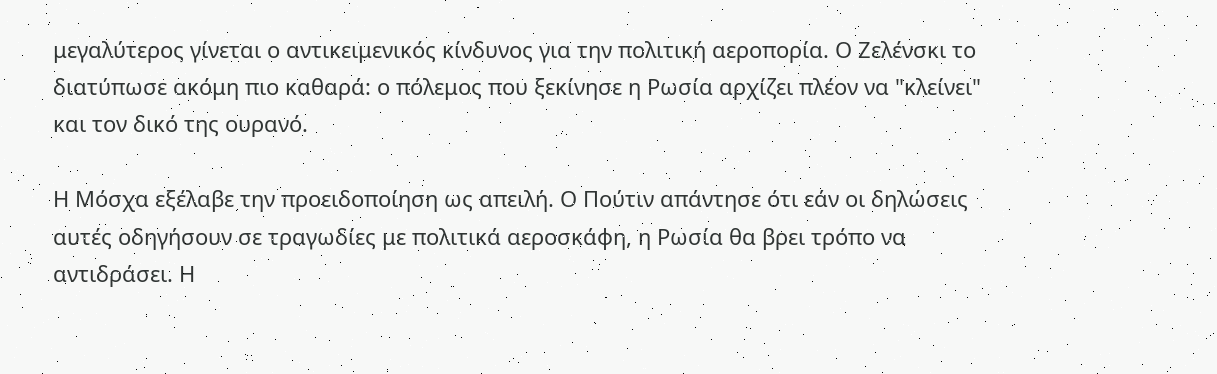μεγαλύτερος γίνεται ο αντικειμενικός κίνδυνος για την πολιτική αεροπορία. Ο Ζελένσκι το διατύπωσε ακόμη πιο καθαρά: ο πόλεμος που ξεκίνησε η Ρωσία αρχίζει πλέον να "κλείνει" και τον δικό της ουρανό.

Η Μόσχα εξέλαβε την προειδοποίηση ως απειλή. Ο Πούτιν απάντησε ότι εάν οι δηλώσεις αυτές οδηγήσουν σε τραγωδίες με πολιτικά αεροσκάφη, η Ρωσία θα βρει τρόπο να αντιδράσει. Η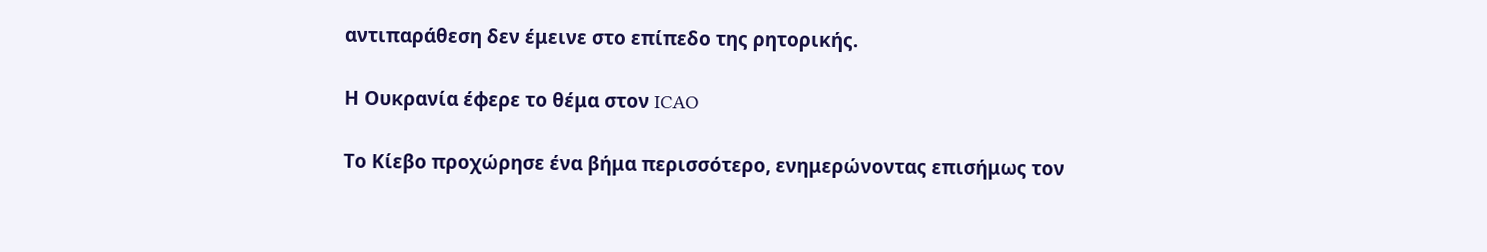αντιπαράθεση δεν έμεινε στο επίπεδο της ρητορικής.

Η Ουκρανία έφερε το θέμα στον ICAO

Το Κίεβο προχώρησε ένα βήμα περισσότερο, ενημερώνοντας επισήμως τον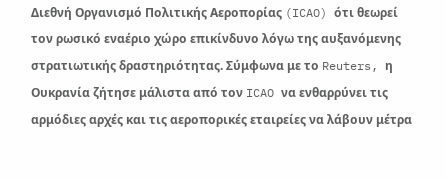Διεθνή Οργανισμό Πολιτικής Αεροπορίας (ICAO) ότι θεωρεί τον ρωσικό εναέριο χώρο επικίνδυνο λόγω της αυξανόμενης στρατιωτικής δραστηριότητας. Σύμφωνα με το Reuters, η Ουκρανία ζήτησε μάλιστα από τον ICAO να ενθαρρύνει τις αρμόδιες αρχές και τις αεροπορικές εταιρείες να λάβουν μέτρα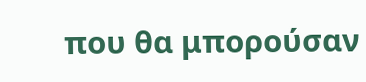που θα μπορούσαν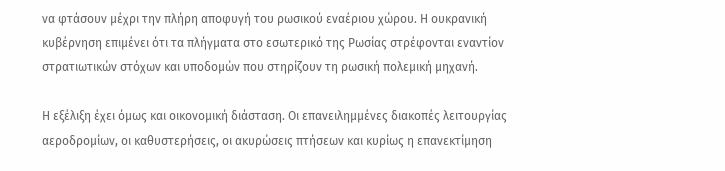να φτάσουν μέχρι την πλήρη αποφυγή του ρωσικού εναέριου χώρου. Η ουκρανική κυβέρνηση επιμένει ότι τα πλήγματα στο εσωτερικό της Ρωσίας στρέφονται εναντίον στρατιωτικών στόχων και υποδομών που στηρίζουν τη ρωσική πολεμική μηχανή.

Η εξέλιξη έχει όμως και οικονομική διάσταση. Οι επανειλημμένες διακοπές λειτουργίας αεροδρομίων, οι καθυστερήσεις, οι ακυρώσεις πτήσεων και κυρίως η επανεκτίμηση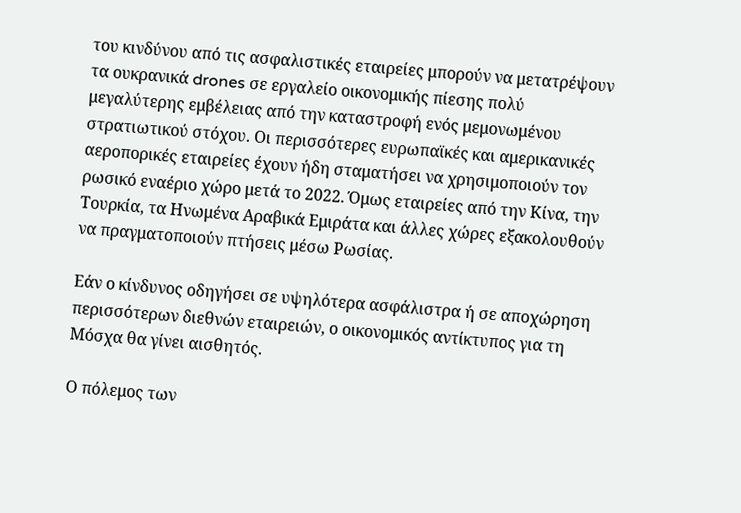του κινδύνου από τις ασφαλιστικές εταιρείες μπορούν να μετατρέψουν τα ουκρανικά drones σε εργαλείο οικονομικής πίεσης πολύ μεγαλύτερης εμβέλειας από την καταστροφή ενός μεμονωμένου στρατιωτικού στόχου. Οι περισσότερες ευρωπαϊκές και αμερικανικές αεροπορικές εταιρείες έχουν ήδη σταματήσει να χρησιμοποιούν τον ρωσικό εναέριο χώρο μετά το 2022. Όμως εταιρείες από την Κίνα, την Τουρκία, τα Ηνωμένα Αραβικά Εμιράτα και άλλες χώρες εξακολουθούν να πραγματοποιούν πτήσεις μέσω Ρωσίας.

Εάν ο κίνδυνος οδηγήσει σε υψηλότερα ασφάλιστρα ή σε αποχώρηση περισσότερων διεθνών εταιρειών, ο οικονομικός αντίκτυπος για τη Μόσχα θα γίνει αισθητός.

Ο πόλεμος των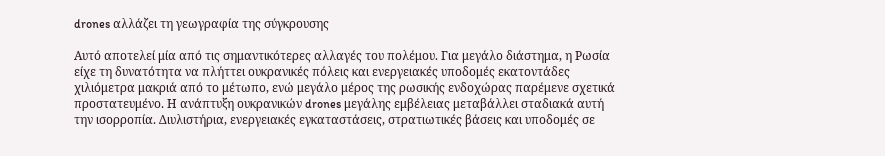drones αλλάζει τη γεωγραφία της σύγκρουσης

Αυτό αποτελεί μία από τις σημαντικότερες αλλαγές του πολέμου. Για μεγάλο διάστημα, η Ρωσία είχε τη δυνατότητα να πλήττει ουκρανικές πόλεις και ενεργειακές υποδομές εκατοντάδες χιλιόμετρα μακριά από το μέτωπο, ενώ μεγάλο μέρος της ρωσικής ενδοχώρας παρέμενε σχετικά προστατευμένο. Η ανάπτυξη ουκρανικών drones μεγάλης εμβέλειας μεταβάλλει σταδιακά αυτή την ισορροπία. Διυλιστήρια, ενεργειακές εγκαταστάσεις, στρατιωτικές βάσεις και υποδομές σε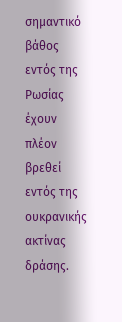σημαντικό βάθος εντός της Ρωσίας έχουν πλέον βρεθεί εντός της ουκρανικής ακτίνας δράσης.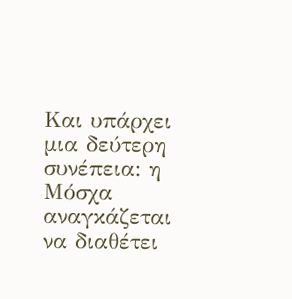Και υπάρχει μια δεύτερη συνέπεια: η Μόσχα αναγκάζεται να διαθέτει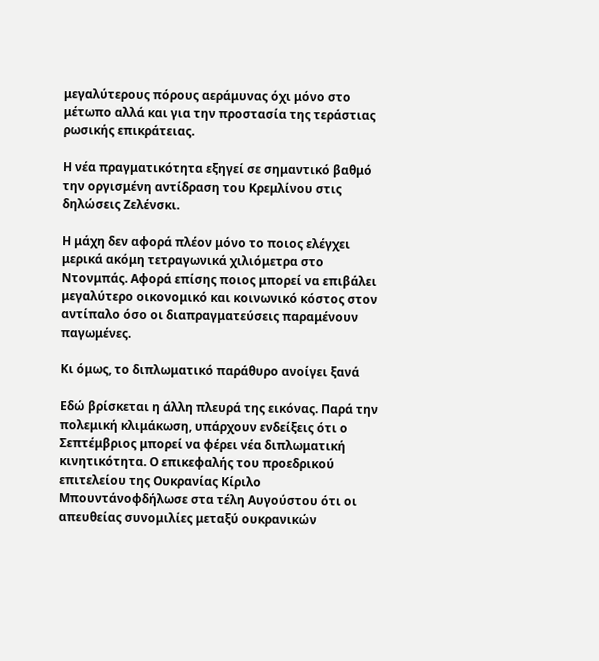μεγαλύτερους πόρους αεράμυνας όχι μόνο στο μέτωπο αλλά και για την προστασία της τεράστιας ρωσικής επικράτειας.

Η νέα πραγματικότητα εξηγεί σε σημαντικό βαθμό την οργισμένη αντίδραση του Κρεμλίνου στις δηλώσεις Ζελένσκι.

Η μάχη δεν αφορά πλέον μόνο το ποιος ελέγχει μερικά ακόμη τετραγωνικά χιλιόμετρα στο Ντονμπάς. Αφορά επίσης ποιος μπορεί να επιβάλει μεγαλύτερο οικονομικό και κοινωνικό κόστος στον αντίπαλο όσο οι διαπραγματεύσεις παραμένουν παγωμένες.

Κι όμως, το διπλωματικό παράθυρο ανοίγει ξανά

Εδώ βρίσκεται η άλλη πλευρά της εικόνας. Παρά την πολεμική κλιμάκωση, υπάρχουν ενδείξεις ότι ο Σεπτέμβριος μπορεί να φέρει νέα διπλωματική κινητικότητα. Ο επικεφαλής του προεδρικού επιτελείου της Ουκρανίας Κίριλο Μπουντάνοφδήλωσε στα τέλη Αυγούστου ότι οι απευθείας συνομιλίες μεταξύ ουκρανικών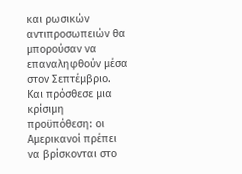και ρωσικών αντιπροσωπειών θα μπορούσαν να επαναληφθούν μέσα στον Σεπτέμβριο. Και πρόσθεσε μια κρίσιμη προϋπόθεση: οι Αμερικανοί πρέπει να βρίσκονται στο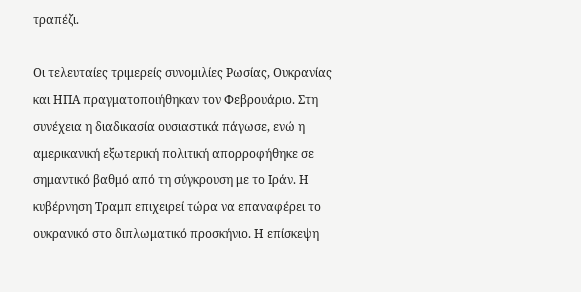τραπέζι.

Οι τελευταίες τριμερείς συνομιλίες Ρωσίας, Ουκρανίας και ΗΠΑ πραγματοποιήθηκαν τον Φεβρουάριο. Στη συνέχεια η διαδικασία ουσιαστικά πάγωσε, ενώ η αμερικανική εξωτερική πολιτική απορροφήθηκε σε σημαντικό βαθμό από τη σύγκρουση με το Ιράν. Η κυβέρνηση Τραμπ επιχειρεί τώρα να επαναφέρει το ουκρανικό στο διπλωματικό προσκήνιο. Η επίσκεψη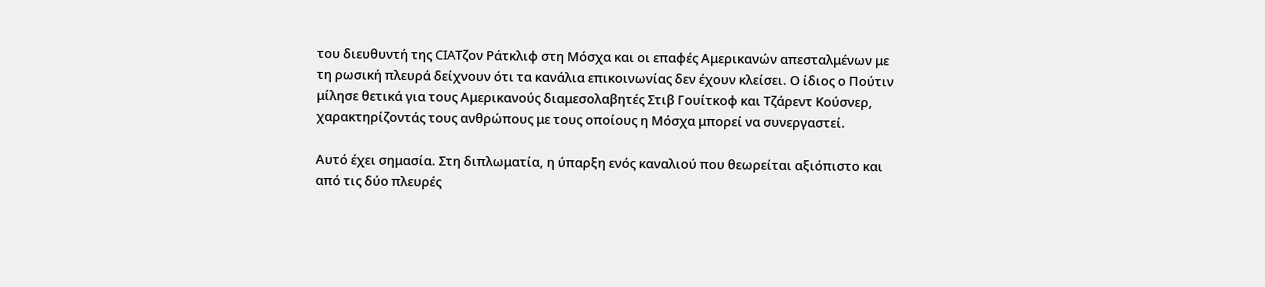του διευθυντή της CIAΤζον Ράτκλιφ στη Μόσχα και οι επαφές Αμερικανών απεσταλμένων με τη ρωσική πλευρά δείχνουν ότι τα κανάλια επικοινωνίας δεν έχουν κλείσει. Ο ίδιος ο Πούτιν μίλησε θετικά για τους Αμερικανούς διαμεσολαβητές Στιβ Γουίτκοφ και Τζάρεντ Κούσνερ, χαρακτηρίζοντάς τους ανθρώπους με τους οποίους η Μόσχα μπορεί να συνεργαστεί.

Αυτό έχει σημασία. Στη διπλωματία, η ύπαρξη ενός καναλιού που θεωρείται αξιόπιστο και από τις δύο πλευρές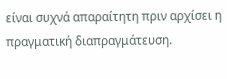είναι συχνά απαραίτητη πριν αρχίσει η πραγματική διαπραγμάτευση.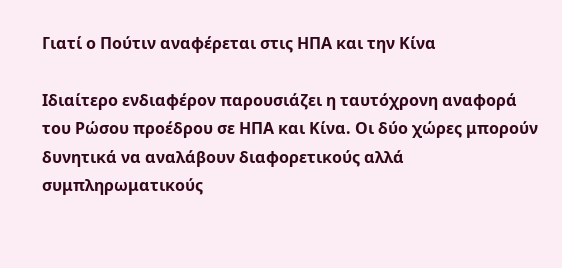Γιατί ο Πούτιν αναφέρεται στις ΗΠΑ και την Κίνα

Ιδιαίτερο ενδιαφέρον παρουσιάζει η ταυτόχρονη αναφορά του Ρώσου προέδρου σε ΗΠΑ και Κίνα. Οι δύο χώρες μπορούν δυνητικά να αναλάβουν διαφορετικούς αλλά συμπληρωματικούς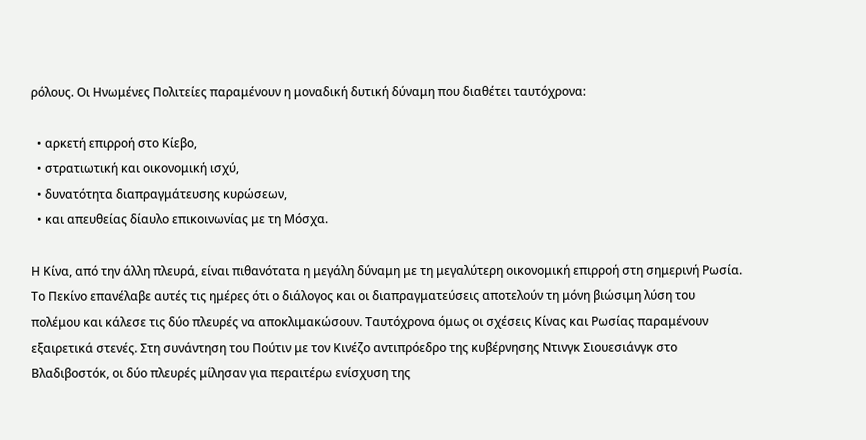ρόλους. Οι Ηνωμένες Πολιτείες παραμένουν η μοναδική δυτική δύναμη που διαθέτει ταυτόχρονα:

  • αρκετή επιρροή στο Κίεβο,
  • στρατιωτική και οικονομική ισχύ,
  • δυνατότητα διαπραγμάτευσης κυρώσεων,
  • και απευθείας δίαυλο επικοινωνίας με τη Μόσχα.

Η Κίνα, από την άλλη πλευρά, είναι πιθανότατα η μεγάλη δύναμη με τη μεγαλύτερη οικονομική επιρροή στη σημερινή Ρωσία. Το Πεκίνο επανέλαβε αυτές τις ημέρες ότι ο διάλογος και οι διαπραγματεύσεις αποτελούν τη μόνη βιώσιμη λύση του πολέμου και κάλεσε τις δύο πλευρές να αποκλιμακώσουν. Ταυτόχρονα όμως οι σχέσεις Κίνας και Ρωσίας παραμένουν εξαιρετικά στενές. Στη συνάντηση του Πούτιν με τον Κινέζο αντιπρόεδρο της κυβέρνησης Ντινγκ Σιουεσιάνγκ στο Βλαδιβοστόκ, οι δύο πλευρές μίλησαν για περαιτέρω ενίσχυση της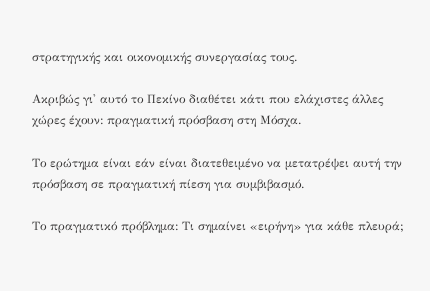στρατηγικής και οικονομικής συνεργασίας τους.

Ακριβώς γι' αυτό το Πεκίνο διαθέτει κάτι που ελάχιστες άλλες χώρες έχουν: πραγματική πρόσβαση στη Μόσχα.

Το ερώτημα είναι εάν είναι διατεθειμένο να μετατρέψει αυτή την πρόσβαση σε πραγματική πίεση για συμβιβασμό.

Το πραγματικό πρόβλημα: Τι σημαίνει «ειρήνη» για κάθε πλευρά;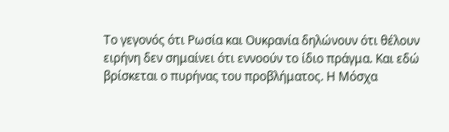Το γεγονός ότι Ρωσία και Ουκρανία δηλώνουν ότι θέλουν ειρήνη δεν σημαίνει ότι εννοούν το ίδιο πράγμα. Και εδώ βρίσκεται ο πυρήνας του προβλήματος. Η Μόσχα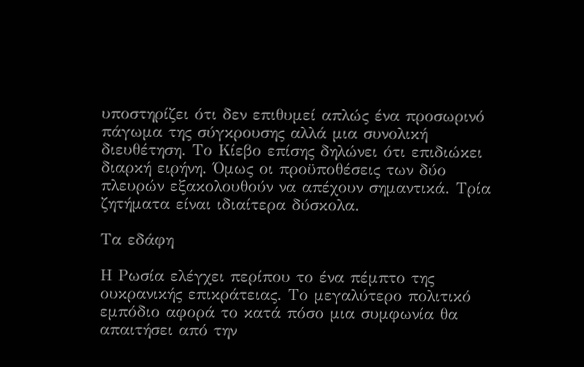υποστηρίζει ότι δεν επιθυμεί απλώς ένα προσωρινό πάγωμα της σύγκρουσης αλλά μια συνολική διευθέτηση. Το Κίεβο επίσης δηλώνει ότι επιδιώκει διαρκή ειρήνη. Όμως οι προϋποθέσεις των δύο πλευρών εξακολουθούν να απέχουν σημαντικά. Τρία ζητήματα είναι ιδιαίτερα δύσκολα.

Τα εδάφη

Η Ρωσία ελέγχει περίπου το ένα πέμπτο της ουκρανικής επικράτειας. Το μεγαλύτερο πολιτικό εμπόδιο αφορά το κατά πόσο μια συμφωνία θα απαιτήσει από την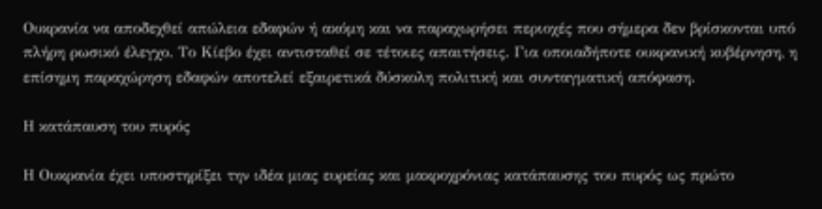Ουκρανία να αποδεχθεί απώλεια εδαφών ή ακόμη και να παραχωρήσει περιοχές που σήμερα δεν βρίσκονται υπό πλήρη ρωσικό έλεγχο. Το Κίεβο έχει αντισταθεί σε τέτοιες απαιτήσεις. Για οποιαδήποτε ουκρανική κυβέρνηση, η επίσημη παραχώρηση εδαφών αποτελεί εξαιρετικά δύσκολη πολιτική και συνταγματική απόφαση.

Η κατάπαυση του πυρός

Η Ουκρανία έχει υποστηρίξει την ιδέα μιας ευρείας και μακροχρόνιας κατάπαυσης του πυρός ως πρώτο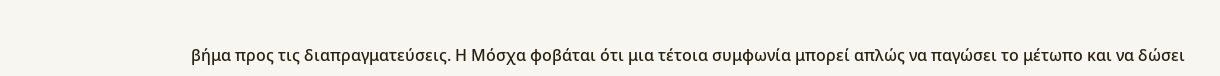βήμα προς τις διαπραγματεύσεις. Η Μόσχα φοβάται ότι μια τέτοια συμφωνία μπορεί απλώς να παγώσει το μέτωπο και να δώσει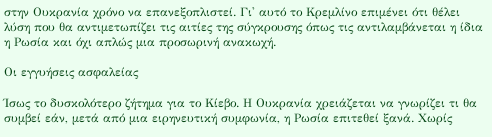στην Ουκρανία χρόνο να επανεξοπλιστεί. Γι' αυτό το Κρεμλίνο επιμένει ότι θέλει λύση που θα αντιμετωπίζει τις αιτίες της σύγκρουσης όπως τις αντιλαμβάνεται η ίδια η Ρωσία και όχι απλώς μια προσωρινή ανακωχή.

Οι εγγυήσεις ασφαλείας

Ίσως το δυσκολότερο ζήτημα για το Κίεβο. Η Ουκρανία χρειάζεται να γνωρίζει τι θα συμβεί εάν, μετά από μια ειρηνευτική συμφωνία, η Ρωσία επιτεθεί ξανά. Χωρίς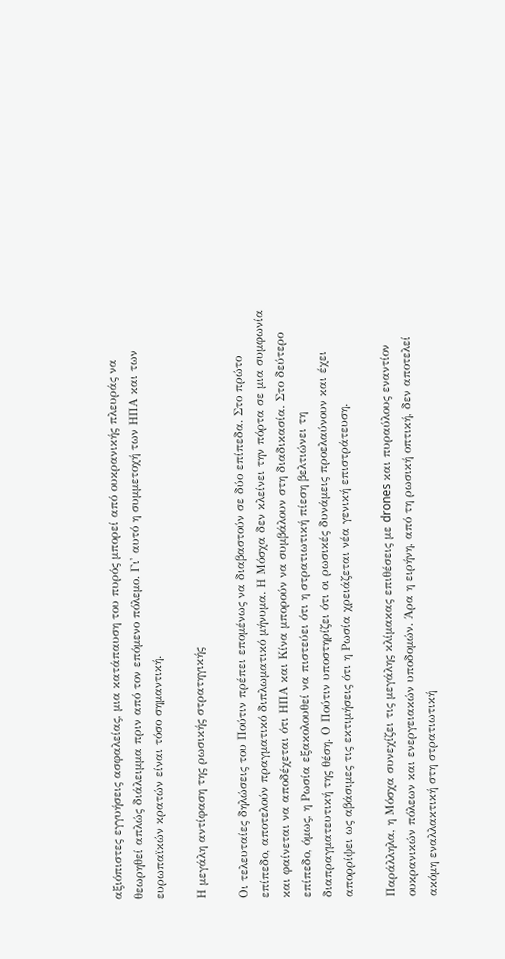αξιόπιστες εγγυήσεις ασφαλείας, μια κατάπαυση του πυρός μπορεί από ουκρανικής πλευράς να θεωρηθεί απλώς διάλειμμα πριν από τον επόμενο πόλεμο. Γι' αυτό η συμμετοχή των ΗΠΑ και των ευρωπαϊκών κρατών είναι τόσο σημαντική.

Η μεγάλη αντίφαση της ρωσικής στρατηγικής

Οι τελευταίες δηλώσεις του Πούτιν πρέπει επομένως να διαβαστούν σε δύο επίπεδα. Στο πρώτο επίπεδο, αποτελούν πραγματικό διπλωματικό μήνυμα. Η Μόσχα δεν κλείνει την πόρτα σε μια συμφωνία και φαίνεται να αποδέχεται ότι ΗΠΑ και Κίνα μπορούν να συμβάλουν στη διαδικασία. Στο δεύτερο επίπεδο, όμως, η Ρωσία εξακολουθεί να πιστεύει ότι η στρατιωτική πίεση βελτιώνει τη διαπραγματευτική της θέση. Ο Πούτιν υποστηρίζει ότι οι ρωσικές δυνάμεις προελαύνουν και έχει απορρίψει ως αβάσιμες τις εκτιμήσεις ότι η Ρωσία χρειάζεται νέα γενική επιστράτευση.

Παράλληλα, η Μόσχα συνεχίζει τις μεγάλης κλίμακας επιθέσεις με drones και πυραύλους εναντίον ουκρανικών πόλεων και ενεργειακών υποδομών. Άρα η ειρήνη, από τη ρωσική οπτική, δεν αποτελεί ακόμη εναλλακτική στη στρατιωτική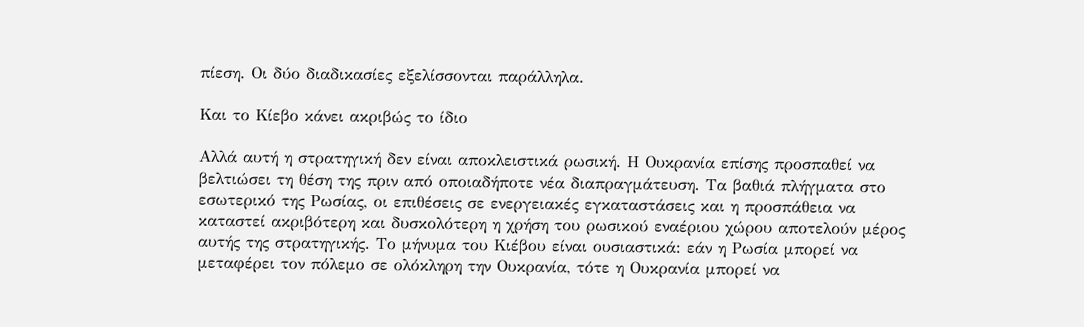πίεση. Οι δύο διαδικασίες εξελίσσονται παράλληλα.

Και το Κίεβο κάνει ακριβώς το ίδιο

Αλλά αυτή η στρατηγική δεν είναι αποκλειστικά ρωσική. Η Ουκρανία επίσης προσπαθεί να βελτιώσει τη θέση της πριν από οποιαδήποτε νέα διαπραγμάτευση. Τα βαθιά πλήγματα στο εσωτερικό της Ρωσίας, οι επιθέσεις σε ενεργειακές εγκαταστάσεις και η προσπάθεια να καταστεί ακριβότερη και δυσκολότερη η χρήση του ρωσικού εναέριου χώρου αποτελούν μέρος αυτής της στρατηγικής. Το μήνυμα του Κιέβου είναι ουσιαστικά: εάν η Ρωσία μπορεί να μεταφέρει τον πόλεμο σε ολόκληρη την Ουκρανία, τότε η Ουκρανία μπορεί να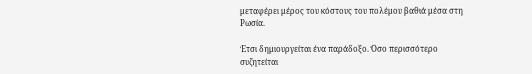μεταφέρει μέρος του κόστους του πολέμου βαθιά μέσα στη Ρωσία.

Έτσι δημιουργείται ένα παράδοξο. Όσο περισσότερο συζητείται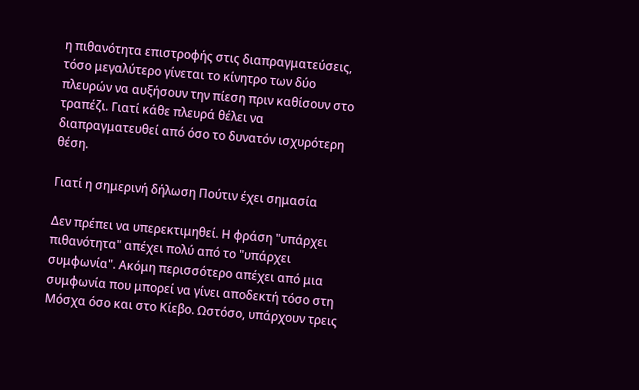η πιθανότητα επιστροφής στις διαπραγματεύσεις, τόσο μεγαλύτερο γίνεται το κίνητρο των δύο πλευρών να αυξήσουν την πίεση πριν καθίσουν στο τραπέζι. Γιατί κάθε πλευρά θέλει να διαπραγματευθεί από όσο το δυνατόν ισχυρότερη θέση.

Γιατί η σημερινή δήλωση Πούτιν έχει σημασία

Δεν πρέπει να υπερεκτιμηθεί. Η φράση "υπάρχει πιθανότητα" απέχει πολύ από το "υπάρχει συμφωνία". Ακόμη περισσότερο απέχει από μια συμφωνία που μπορεί να γίνει αποδεκτή τόσο στη Μόσχα όσο και στο Κίεβο. Ωστόσο, υπάρχουν τρεις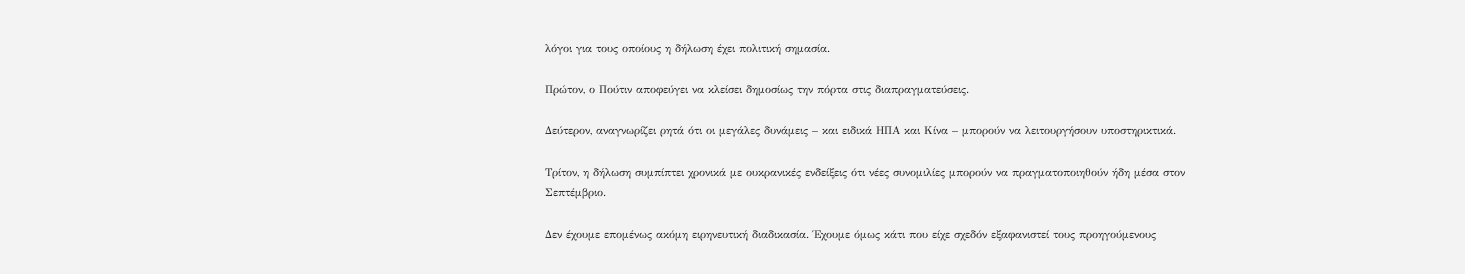λόγοι για τους οποίους η δήλωση έχει πολιτική σημασία.

Πρώτον, ο Πούτιν αποφεύγει να κλείσει δημοσίως την πόρτα στις διαπραγματεύσεις.

Δεύτερον, αναγνωρίζει ρητά ότι οι μεγάλες δυνάμεις – και ειδικά ΗΠΑ και Κίνα – μπορούν να λειτουργήσουν υποστηρικτικά.

Τρίτον, η δήλωση συμπίπτει χρονικά με ουκρανικές ενδείξεις ότι νέες συνομιλίες μπορούν να πραγματοποιηθούν ήδη μέσα στον Σεπτέμβριο.

Δεν έχουμε επομένως ακόμη ειρηνευτική διαδικασία. Έχουμε όμως κάτι που είχε σχεδόν εξαφανιστεί τους προηγούμενους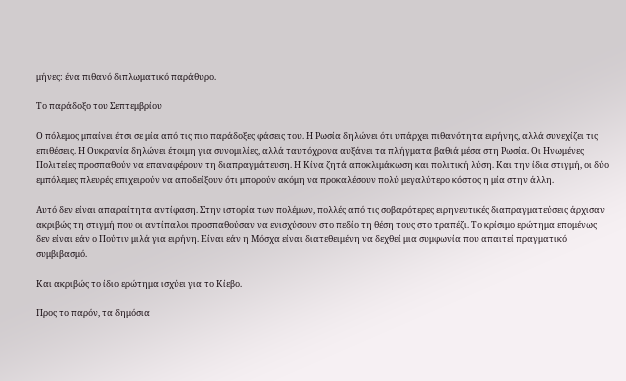μήνες: ένα πιθανό διπλωματικό παράθυρο.

Το παράδοξο του Σεπτεμβρίου

Ο πόλεμος μπαίνει έτσι σε μία από τις πιο παράδοξες φάσεις του. Η Ρωσία δηλώνει ότι υπάρχει πιθανότητα ειρήνης, αλλά συνεχίζει τις επιθέσεις. Η Ουκρανία δηλώνει έτοιμη για συνομιλίες, αλλά ταυτόχρονα αυξάνει τα πλήγματα βαθιά μέσα στη Ρωσία. Οι Ηνωμένες Πολιτείες προσπαθούν να επαναφέρουν τη διαπραγμάτευση. Η Κίνα ζητά αποκλιμάκωση και πολιτική λύση. Και την ίδια στιγμή, οι δύο εμπόλεμες πλευρές επιχειρούν να αποδείξουν ότι μπορούν ακόμη να προκαλέσουν πολύ μεγαλύτερο κόστος η μία στην άλλη.

Αυτό δεν είναι απαραίτητα αντίφαση. Στην ιστορία των πολέμων, πολλές από τις σοβαρότερες ειρηνευτικές διαπραγματεύσεις άρχισαν ακριβώς τη στιγμή που οι αντίπαλοι προσπαθούσαν να ενισχύσουν στο πεδίο τη θέση τους στο τραπέζι. Το κρίσιμο ερώτημα επομένως δεν είναι εάν ο Πούτιν μιλά για ειρήνη. Είναι εάν η Μόσχα είναι διατεθειμένη να δεχθεί μια συμφωνία που απαιτεί πραγματικό συμβιβασμό.

Και ακριβώς το ίδιο ερώτημα ισχύει για το Κίεβο.

Προς το παρόν, τα δημόσια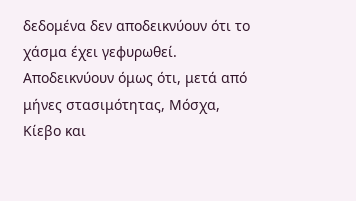δεδομένα δεν αποδεικνύουν ότι το χάσμα έχει γεφυρωθεί. Αποδεικνύουν όμως ότι, μετά από μήνες στασιμότητας, Μόσχα, Κίεβο και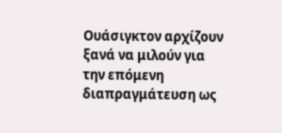Ουάσιγκτον αρχίζουν ξανά να μιλούν για την επόμενη διαπραγμάτευση ως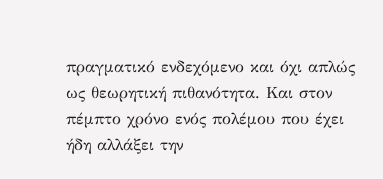πραγματικό ενδεχόμενο και όχι απλώς ως θεωρητική πιθανότητα. Και στον πέμπτο χρόνο ενός πολέμου που έχει ήδη αλλάξει την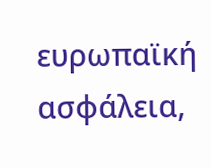ευρωπαϊκή ασφάλεια,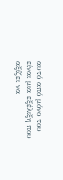αυτό από μόνο του είναι μια εξέλιξη που αξίζει να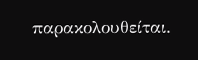παρακολουθείται.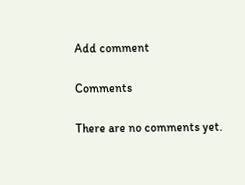Add comment

Comments

There are no comments yet.